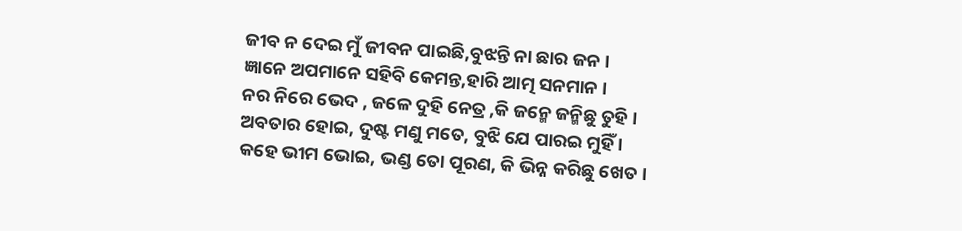ଜୀବ ନ ଦେଇ ମୁଁ ଜୀବନ ପାଇଛି,ବୁଝନ୍ତି ନା ଛାର ଜନ ।
ଜ୍ଞାନେ ଅପମାନେ ସହିବି କେମନ୍ତ,ହାରି ଆତ୍ମ ସନମାନ ।
ନର ନିରେ ଭେଦ , ଜଳେ ଦୁହି ନେତ୍ର ,କି ଜନ୍ମେ ଜନ୍ମିଛୁ ତୁହି ।
ଅବତାର ହୋଇ, ଦୁଷ୍ଟ ମଣୁ ମତେ, ବୁଝି ଯେ ପାରଇ ମୁହିଁ ।
କହେ ଭୀମ ଭୋଇ, ଭଣ୍ଡ ତୋ ପୂରଣ, କି ଭିନ୍ନ କରିଛୁ ଖେତ ।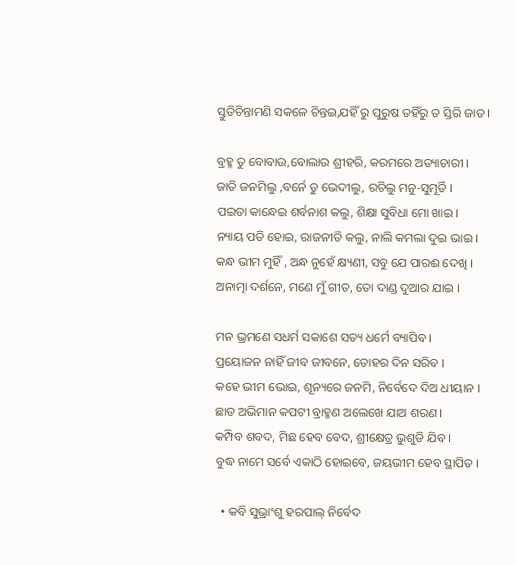ସ୍ତୁତିଚିନ୍ତାମଣି ସକଳେ ଚିନ୍ତଇ,ଯହିଁ ରୁ ପୁରୁଷ ତହିଁରୁ ତ ସ୍ତିରି ଜାତ ।

ବ୍ରହ୍ମ ତୁ ବୋବାଉ,ବୋଲାଉ ଶ୍ରୀହରି, କରମରେ ଅତ୍ୟାଚାରୀ ।
ଜାତି ଜନମିଲୁ ,ବର୍ନେ ତୁ ଭେଦୀଲୁ, ରଚିଲୁ ମନୁ-ସୁମୂର୍ତି ।
ପଇତା କାନ୍ଧେଇ ଶର୍ବନାଶ କଲୁ, ଶିକ୍ଷା ସୁବିଧା ମୋ ଖାଇ ।
ନ୍ୟାୟ ପତି ହୋଇ, ରାଜନୀତି କଲୁ, ନାଲି କମଲା ଦୁଇ ଭାଇ ।
କନ୍ଧ ଭୀମ ମୁହିଁ , ଅନ୍ଧ ନୁହେଁ କ୍ଷ୍ୟଣୀ, ସବୁ ଯେ ପାରଈ ଦେଖି ।
ଅନାତ୍ମା ଦର୍ଶନେ, ମଣେ ମୁଁ ଗୀତ, ତୋ ଦାଣ୍ଡ ଦୁଆର ଯାଇ ।

ମନ ଭ୍ରମଣେ ସଧର୍ମ ସକାଶେ ସତ୍ୟ ଧର୍ମେ ବ୍ୟାପିବ ।
ପ୍ରୟୋଜନ ନାହିଁ ଜୀବ ଜୀବନେ, ତୋହର ଦିନ ସରିବ ।
କହେ ଭୀମ ଭୋଇ, ଶୂନ୍ୟରେ ଜନମି, ନିର୍ବେଦେ ଦିଅ ଧୀୟାନ ।
ଛାଡ ଅଭିମାନ କପଟୀ ବ୍ରାହ୍ମଣ ଅଲେଖେ ଯାଅ ଶରଣ ।
କମ୍ପିବ ଶବଦ, ମିଛ ହେବ ବେଦ, ଶ୍ରୀକ୍ଷେତ୍ର ଭୁଶୁଡି ଯିବ ।
ବୁଦ୍ଧ ନାମେ ସର୍ବେ ଏକାଠି ହୋଇବେ, ଜୟଭୀମ ହେବ ସ୍ଥାପିତ ।

  • କବି ସୁଭ୍ରାଂଶୁ ହରପାଲ୍ ନିର୍ବେଦ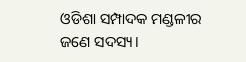ଓଡିଶା ସମ୍ପାଦକ ମଣ୍ଡଳୀର ଜଣେ ସଦସ୍ୟ।